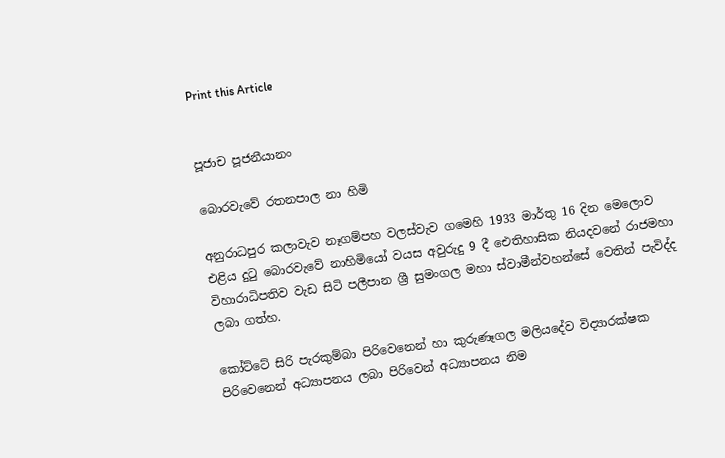Print this Article


පූජ‍ාච පූජනීයානං

බොරවැවේ රතනපාල නා හිමි

අනුරාධපුර කලාවැව නෑගම්පහ වලස්වැව ගමෙහි 1933 මාර්තු 16 දින මෙලොව එළිය දුටු බොරවැවේ නාහිමියෝ වයස අවුරුදු 9 දී ඓතිහාසික නියදවනේ රාජමහා විහාරාධිපතිව වැඩ සිටි පලීපාන ශ්‍රී සුමංගල මහා ස්වාමීන්වහන්සේ වෙතින් පැවිද්ද ලබා ගත්හ.

කෝට්ටේ සිරි පැරකුම්බා පිරිවෙනෙන් හා කුරුණෑගල මලියදේව විද්‍යාරක්ෂක පිරිවෙනෙන් අධ්‍යාපනය ලබා පිරිවෙන් අධ්‍යාපනය නිම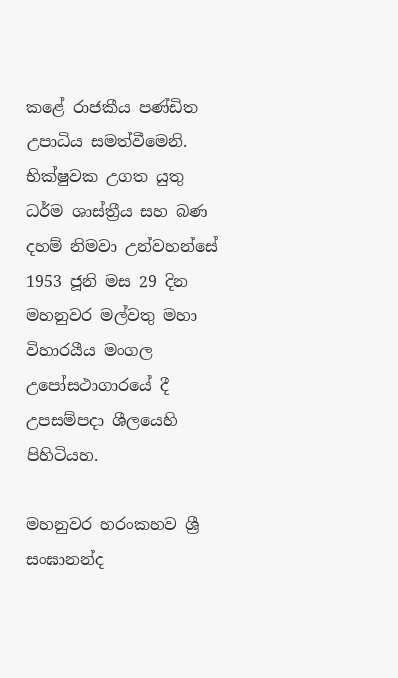කළේ රාජකීය පණ්ඩිත උපාධිය සමත්වීමෙනි. භික්ෂුවක උගත යුතු ධර්ම ශාස්ත්‍රීය සහ බණ දහම් නිමවා උන්වහන්සේ 1953 ජූනි මස 29 දින මහනුවර මල්වතු මහා විහාරයීය මංගල උපෝසථාගාරයේ දී උපසම්පදා ශීලයෙහි පිහිටියහ.

මහනුවර හරංකහව ශ්‍රී සංඝානන්ද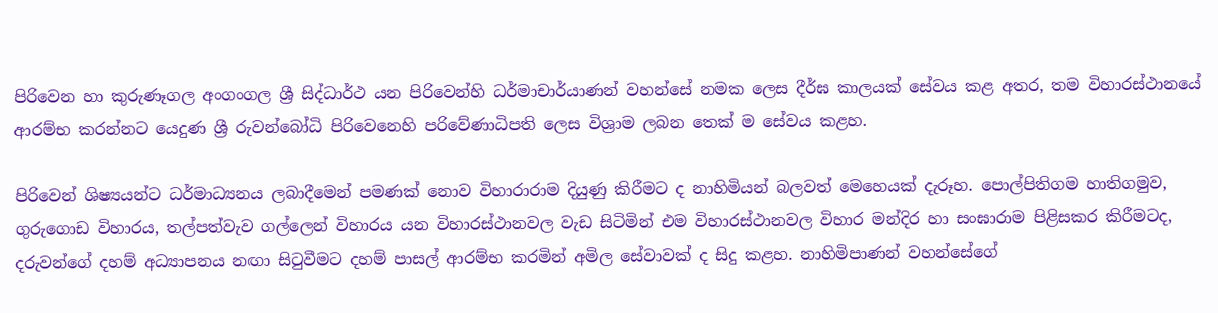පිරිවෙන හා කුරුණෑගල අංගංගල ශ්‍රී සිද්ධාර්ථ යන පිරිවෙන්හි ධර්මාචාර්යාණන් වහන්සේ නමක ලෙස දීර්ඝ කාලයක් සේවය කළ අතර, තම විහාරස්ථානයේ ආරම්භ කරන්නට යෙදුණ ශ්‍රී රුවන්බෝධි පිරිවෙනෙහි පරිවේණාධිපති ලෙස විශ්‍රාම ලබන තෙක් ම සේවය කළහ.

පිරිවෙන් ශිෂ්‍යයන්ට ධර්මාධ්‍යනය ලබාදීමෙන් පමණක් නොව විහාරාරාම දියුණු කිරීමට ද නාහිමියන් බලවත් මෙහෙයක් දැරූහ. පොල්පිතිගම හාතිගමුව, ගුරුගොඩ විහාරය, තල්පත්වැව ගල්ලෙන් විහාරය යන විහාරස්ථානවල වැඩ සිටිමින් එම විහාරස්ථානවල විහාර මන්දිර හා සංඝාරාම පිළිසකර කිරීමටද, දරුවන්ගේ දහම් අධ්‍යාපනය නඟා සිටුවීමට දහම් පාසල් ආරම්භ කරමින් අමිල සේවාවක් ද සිදු කළහ. නාහිමිපාණන් වහන්සේගේ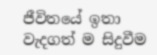ජීවිතයේ ඉතා වැදගත් ම සිදුවීම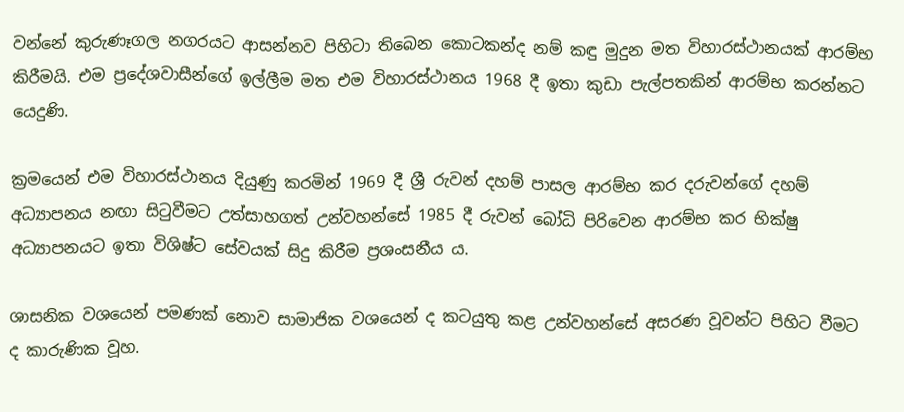වන්නේ කුරුණෑගල නගරයට ආසන්නව පිහිටා තිබෙන කොටකන්ද නම් කඳු මුදුන මත විහාරස්ථානයක් ආරම්භ කිරීමයි. එම ප්‍රදේශවාසීන්ගේ ඉල්ලීම මත එම විහාරස්ථානය 1968 දී ඉතා කුඩා පැල්පතකින් ආරම්භ කරන්නට යෙදුණි.

ක්‍රමයෙන් එම විහාරස්ථානය දියුණු කරමින් 1969 දී ශ්‍රී රුවන් දහම් පාසල ආරම්භ කර දරුවන්ගේ දහම් අධ්‍යාපනය නඟා සිටුවීමට උත්සාහගත් උන්වහන්සේ 1985 දී රුවන් බෝධි පිරිවෙන ආරම්භ කර භික්ෂු අධ්‍යාපනයට ඉතා විශිෂ්ට සේවයක් සිදු කිරීම ප්‍රශංසනීය ය.

ශාසනික වශයෙන් පමණක් නොව සාමාජික වශයෙන් ද කටයුතු කළ උන්වහන්සේ අසරණ වූවන්ට පිහිට වීමට ද කාරුණික වූහ.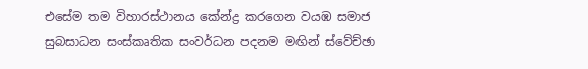එසේම තම විහාරස්ථානය කේන්ද්‍ර කරගෙන වයඹ සමාජ සුබසාධන සංස්කෘතික සංවර්ධන පදනම මඟින් ස්වේච්ඡා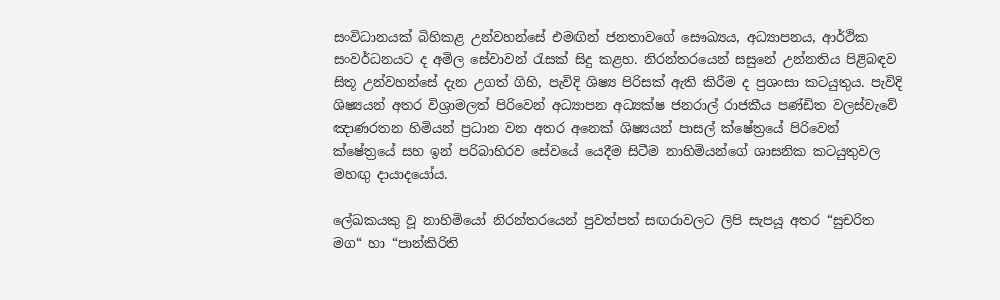සංවිධානයක් බිහිකළ උන්වහන්සේ එමඟින් ජනතාවගේ සෞඛ්‍යය, අධ්‍යාපනය, ආර්ථික සංවර්ධනයට ද අමිල සේවාවන් රැසක් සිදු කළහ. නිරන්තරයෙන් සසුනේ උන්නතිය පිළිබඳව සිතූ උන්වහන්සේ දැන උගත් ගිහි, පැවිදි ශිෂ්‍ය පිරිසක් ඇති කිරීම ද ප්‍රශංසා කටයුතුය. පැවිදි ශිෂ්‍යයන් අතර විශ්‍රාමලත් පිරිවෙන් අධ්‍යාපන අධ්‍යක්ෂ ජනරාල් රාජකීය පණ්ඩිත වලස්වැවේ ඤාණරතන හිමියන් ප්‍රධාන වන අතර අනෙක් ශිෂ්‍යයන් පාසල් ක්ෂේත්‍රයේ පිරිවෙන් ක්ෂේත්‍රයේ සහ ඉන් පරිබාහිරව සේවයේ යෙදීම සිටීම නාහිමියන්ගේ ශාසනික කටයුතුවල මහඟු දායාදයෝය.

ලේඛකයකු වූ නාහිමියෝ නිරන්තරයෙන් පුවත්පත් සඟරාවලට ලිපි සැපයූ අතර “සුචරිත මග“ හා “පාන්කිරිති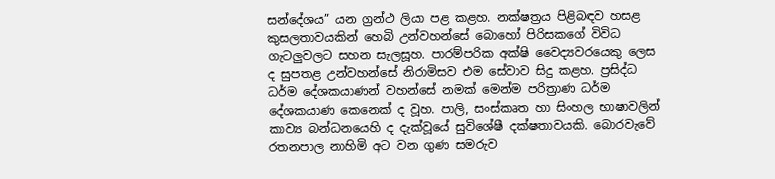සන්දේශය” යන ග්‍රන්ථ ලියා පළ කළහ. නක්ෂත්‍රය පිළිබඳව හසළ කුසලතාවයකින් හෙබි උන්වහන්සේ බොහෝ පිරිසකගේ විවිධ ගැටලුවලට සහන සැලසූහ. පාරම්පරික අක්ෂි වෛද්‍යවරයෙකු ලෙස ද සුපතළ උන්වහන්සේ නිරාමිසව එම සේවාව සිදු කළහ. ප්‍රසිද්ධ ධර්ම දේශකයාණන් වහන්සේ නමක් මෙන්ම පරිත්‍රාණ ධර්ම දේශකයාණ කෙනෙක් ද වූහ. පාලි, සංස්කෘත හා සිංහල භාෂාවලින් කාව්‍ය බන්ධනයෙහි ද දැක්වූයේ සුවිශේෂී දක්ෂතාවයකි. බොරවැවේ රතනපාල නාහිමි අට වන ගුණ සමරුව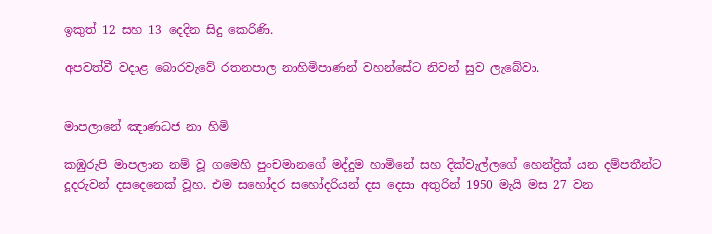ඉකුත් 12 සහ 13 දෙදින සිදු කෙරිණි.

අපවත්වී වදාළ බොරවැවේ රතනපාල නාහිමිපාණන් වහන්සේට නිවන් සුව ලැබේවා.


මාපලානේ ඤාණධජ නා හිමි

කඹුරුපි මාපලාන නම් වූ ගමෙහි පුංචමානගේ මද්දුම හාමිනේ සහ දික්වැල්ලගේ හෙන්ද්‍රික් යන දම්පතීන්ට දූදරුවන් දසදෙනෙක් වූහ. එම සහෝදර සහෝදරියන් දස දෙසා අතුරින් 1950 මැයි මස 27 වන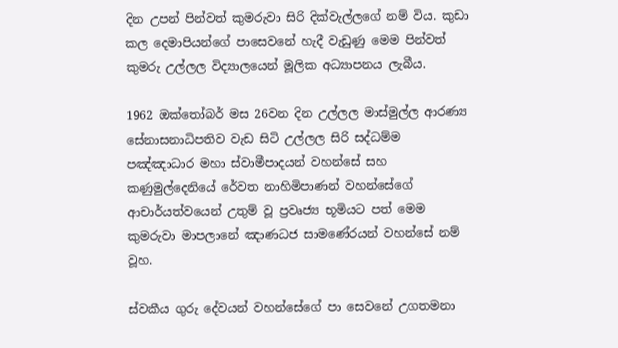දින උපන් පින්වත් කුමරුවා සිරි දික්වැල්ලගේ නම් විය. කුඩා කල දෙමාපියන්ගේ පාසෙවනේ හැදී වැඩුණු මෙම පින්වත් කුමරු උල්ලල විද්‍යාලයෙන් මූලික අධ්‍යාපනය ලැබීය.

1962 ඔක්තෝබර් මස 26වන දින උල්ලල මාස්මුල්ල ආරණ්‍ය සේනාසනාධිපතිව වැඩ සිටි උල්ලල සිරි සද්ධම්ම පඤ්ඤාධාර මහා ස්වාමීපාදයන් වහන්සේ සහ කණුමුල්දෙනියේ රේවත නාහිමිපාණන් වහන්සේගේ ආචාර්යත්වයෙන් උතුම් වූ ප්‍රවෘජ්‍ය භූමියට පත් මෙම කුමරුවා මාපලානේ ඤාණධජ සාමණේරයන් වහන්සේ නම් වූහ.

ස්වකීය ගුරු දේවයන් වහන්සේගේ පා සෙවනේ උගතමනා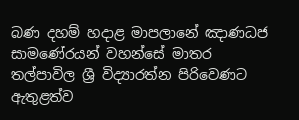බණ දහම් හදාළ මාපලානේ ඤාණධජ සාමණේරයන් වහන්සේ මාතර තල්පාවිල ශ්‍රී විද්‍යාරත්න පිරිවෙණට ඇතුළත්ව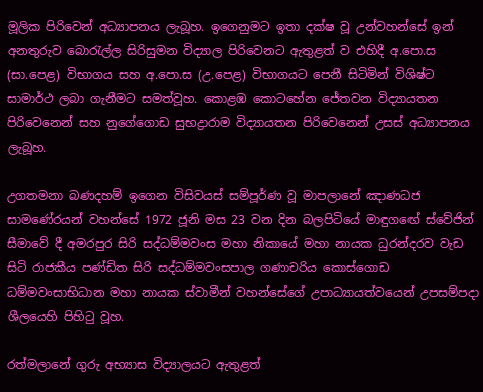මූලික පිරිවෙන් අධ්‍යාපනය ලැබූහ. ඉගෙනුමට ඉතා දක්ෂ වූ උන්වහන්සේ ඉන් අනතුරුව බොරැල්ල සිරිසුමන විද්‍යාල පිරිවෙනට ඇතුළත් ව එහිදී අ.පො.ස (සා.පෙළ) විභාගය සහ අ.පො.ස (උ.පෙළ) විභාගයට පෙනී සිටිමින් විශිෂ්ට සාමාර්ථ ලබා ගැනීමට සමත්වූහ. කොළඹ කොටහේන ජේතවන විද්‍යායතන පිරිවෙනෙන් සහ නුගේගොඩ සුභද්‍රාරාම විද්‍යායතන පිරිවෙනෙන් උසස් අධ්‍යාපනය ලැබූහ.

උගතමනා බණදහම් ඉගෙන විසිවයස් සම්පූර්ණ වූ මාපලානේ ඤාණධජ සාමණේරයන් වහන්සේ 1972 ජූනි මස 23 වන දින බලපිටියේ මාඳුගඟේ ස්වේජින් සීමාවේ දී අමරපුර සිරි සද්ධම්මවංස මහා නිකායේ මහා නායක ධුරන්දරව වැඩ සිටි රාජකීය පණ්ඩිත සිරි සද්ධම්මවංසපාල ගණාචරිය කොස්ගොඩ ධම්මවංසාභිධාන මහා නායක ස්වාමීන් වහන්සේගේ උපාධ්‍යායත්වයෙන් උපසම්පදා ශීලයෙහි පිහිටු වූහ.

රත්මලානේ ගුරු අභ්‍යාස විද්‍යාලයට ඇතුළත්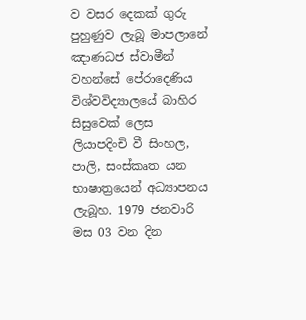ව වසර දෙකක් ගුරු පුහුණුව ලැබූ මාපලානේ ඤාණධජ ස්වාමීන් වහන්සේ පේරාදෙණිය විශ්වවිද්‍යාලයේ බාහිර සිසුවෙක් ලෙස ලියාපදිංචි වී සිංහල, පාලි, සංස්කෘත යන භාෂාත්‍රයෙන් අධ්‍යාපනය ලැබූහ. 1979 ජනවාරි මස 03 වන දින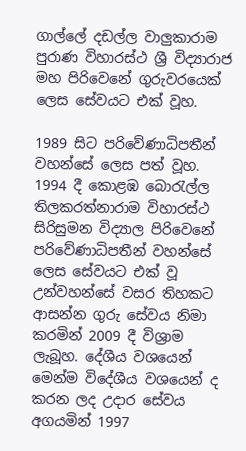ගාල්ලේ දඩල්ල වාලුකාරාම පුරාණ විහාරස්ථ ශ්‍රී විද්‍යාරාජ මහ පිරිවෙනේ ගුරුවරයෙක් ලෙස සේවයට එක් වූහ.

1989 සිට පරිවේණාධිපතීන් වහන්සේ ලෙස පත් වූහ. 1994 දී කොළඹ බොරැල්ල තිලකරත්නාරාම විහාරස්ථ සිරිසුමන විද්‍යාල පිරිවෙනේ පරිවේණාධිපතීන් වහන්සේ ලෙස සේවයට එක් වූ උන්වහන්සේ වසර තිහකට ආසන්න ගුරු සේවය නිමා කරමින් 2009 දී විශ්‍රාම ලැබූහ. දේශීය වශයෙන් මෙන්ම විදේශීය වශයෙන් ද කරන ලද උදාර සේවය අගයමින් 1997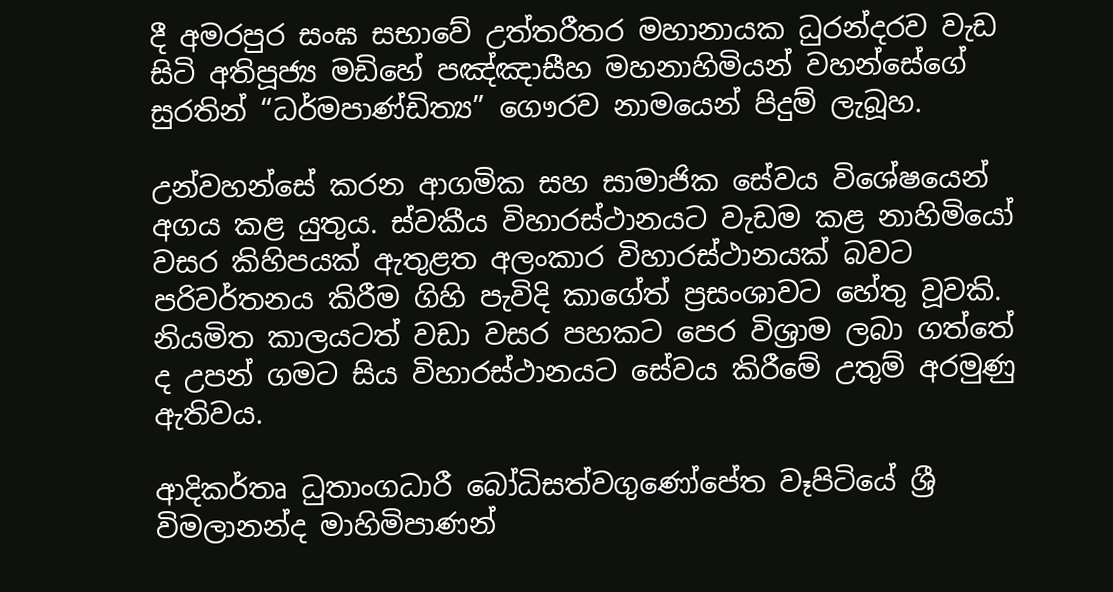දී අමරපුර සංඝ සභාවේ උත්තරීතර මහානායක ධුරන්දරව වැඩ සිටි අතිපූජ්‍ය මඩිහේ පඤ්ඤාසීහ මහනාහිමියන් වහන්සේගේ සුරතින් “ධර්මපාණ්ඩිත්‍ය” ගෞරව නාමයෙන් පිදුම් ලැබූහ.

උන්වහන්සේ කරන ආගමික සහ සාමාජික සේවය විශේෂයෙන් අගය කළ යුතුය. ස්වකීය විහාරස්ථානයට වැඩම කළ නාහිමියෝ වසර කිහිපයක් ඇතුළත අලංකාර විහාරස්ථානයක් බවට පරිවර්තනය කිරීම ගිහි පැවිදි කාගේත් ප්‍රසංශාවට හේතු වූවකි. නියමිත කාලයටත් වඩා වසර පහකට පෙර විශ්‍රාම ලබා ගත්තේ ද උපන් ගමට සිය විහාරස්ථානයට සේවය කිරීමේ උතුම් අරමුණු ඇතිවය.

ආදිකර්තෘ ධුතාංගධාරී බෝධිසත්වගුණෝපේත වෑපිටියේ ශ්‍රී විමලානන්ද මාහිමිපාණන්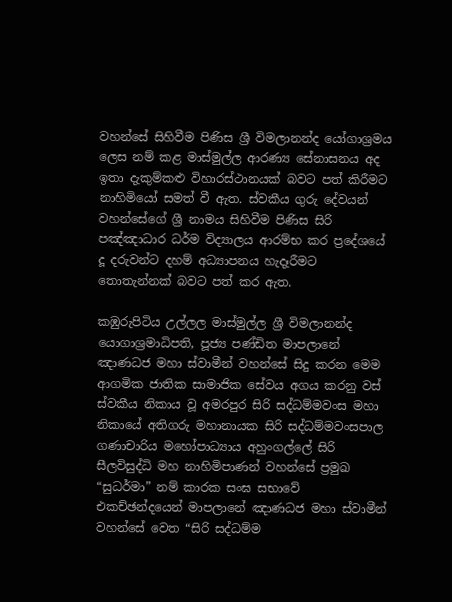වහන්සේ සිහිවීම පිණිස ශ්‍රී විමලානන්ද යෝගාශ්‍රමය ලෙස නම් කළ මාස්මුල්ල ආරණ්‍ය සේනාසනය අද ඉතා දැකුම්කළු විහාරස්ථානයක් බවට පත් කිරීමට නාහිමියෝ සමත් වී ඇත. ස්වකීය ගුරු දේවයන් වහන්සේගේ ශ්‍රී නාමය සිහිවීම පිණිස සිරි පඤ්ඤාධාර ධර්ම විද්‍යාලය ආරම්භ කර ප්‍රදේශයේ දූ දරුවන්ට දහම් අධ්‍යාපනය හැදෑරීමට තොතැන්නක් බවට පත් කර ඇත.

කඹුරුපිටිය උල්ලල මාස්මුල්ල ශ්‍රී විමලානන්ද යොගාශ්‍රමාධිපති, පූජ්‍ය පණ්ඩිත මාපලානේ ඤාණධජ මහා ස්වාමීන් වහන්සේ සිදු කරන මෙම ආගමික ජාතික සාමාජික සේවය අගය කරනු වස් ස්වකීය නිකාය වූ අමරපුර සිරි සද්ධම්මවංස මහා නිකායේ අතිගරු මහානායක සිරි සද්ධම්මවංසපාල ගණාචාරිය මහෝපාධ්‍යාය අහුංගල්ලේ සිරි සීලවිසුද්ධි මහ නාහිමිපාණන් වහන්සේ ප්‍රමුඛ “සුධර්මා” නම් කාරක සංඝ සභාවේ එකච්ඡන්දයෙන් මාපලානේ ඤාණධජ මහා ස්වාමීන් වහන්සේ වෙත “සිරි සද්ධම්ම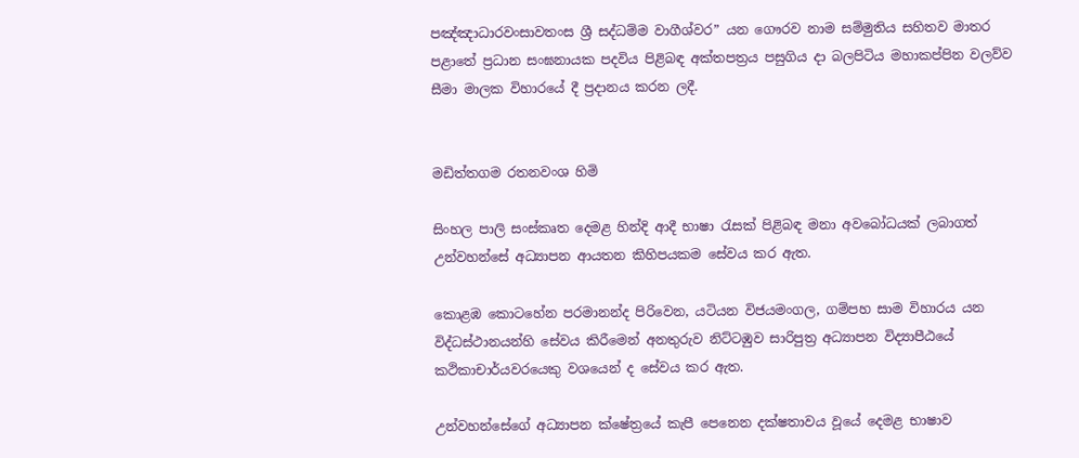පඤ්ඤාධාරවංසාවතංස ශ්‍රී සද්ධම්ම වාගීශ්වර” යන ගෞරව නාම සම්මුතිය සහිතව මාතර පළාතේ ප්‍රධාන සංඝනායක පදවිය පිළිබඳ අක්තපත්‍රය පසුගිය දා බලපිටිය මහාකප්පින වලව්ව සීමා මාලක විහාරයේ දී ප්‍රදානය කරන ලදී.


මඩිත්තගම රතනවංශ හිමි

සිංහල පාලි සංස්කෘත දෙමළ හින්දි ආදී භාෂා රැසක් පිළිබඳ මනා අවබෝධයක් ලබාගත් උන්වහන්සේ අධ්‍යාපන ආයතන කිහිපයකම සේවය කර ඇත.

කොළඹ කොටහේන පරමානන්ද පිරිවෙන, යටියන විජයමංගල, ගම්පහ සාම විහාරය යන විද්ධස්ථානයන්හි සේවය කිරීමෙන් අනතුරුව නිට්ටඹුව සාරිපුත්‍ර අධ්‍යාපන විද්‍යාපීඨයේ කථිකාචාර්යවරයෙකු වශයෙන් ද සේවය කර ඇත.

උන්වහන්සේගේ අධ්‍යාපන ක්ෂේත්‍රයේ කැපී පෙනෙන දක්ෂතාවය වූයේ දෙමළ භාෂාව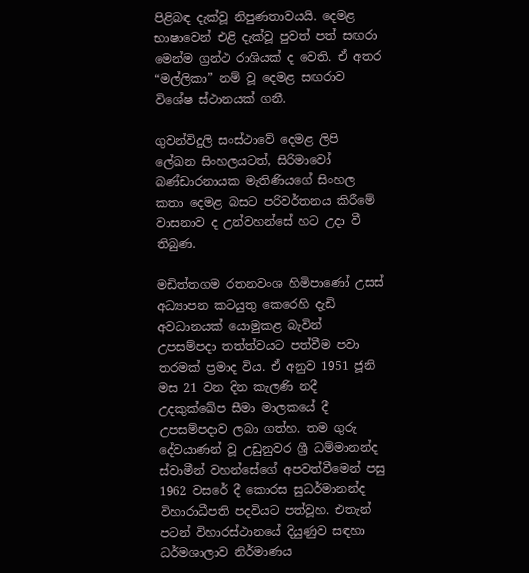පිළිබඳ දැක්වූ නිපුණතාවයයි. දෙමළ භාෂාවෙන් එළි දැක්වූ පුවත් පත් සඟරා මෙන්ම ග්‍රන්ථ රාශියක් ද වෙති. ඒ අතර “මල්ලිකා” නම් වූ දෙමළ සඟරාව විශේෂ ස්ථානයක් ගනී.

ගුවන්විදුලි සංස්ථාවේ දෙමළ ලිපි ලේඛන සිංහලයටත්, සිරිමාවෝ බණ්ඩාරනායක මැතිණියගේ සිංහල කතා දෙමළ බසට පරිවර්තනය කිරීමේ වාසනාව ද උන්වහන්සේ හට උදා වී තිබුණ.

මඩිත්තගම රතනවංශ හිමිපාණෝ උසස් අධ්‍යාපන කටයුතු කෙරෙහි දැඩි අවධානයක් යොමුකළ බැවින් උපසම්පදා තත්ත්වයට පත්වීම පවා තරමක් ප්‍රමාද විය. ඒ අනුව 1951 ජූනි මස 21 වන දින කැලණි නදී උදකුක්ඛේප සීමා මාලකයේ දී උපසම්පදාව ලබා ගත්හ. තම ගුරු දේවයාණන් වූ උඩුනුවර ශ්‍රී ධම්මානන්ද ස්වාමීන් වහන්සේගේ අපවත්වීමෙන් පසු 1962 වසරේ දී කොරස සුධර්මානන්ද විහාරාධීපති පදවියට පත්වූහ. එතැන් පටන් විහාරස්ථානයේ දියුණුව සඳහා ධර්මශාලාව නිර්මාණය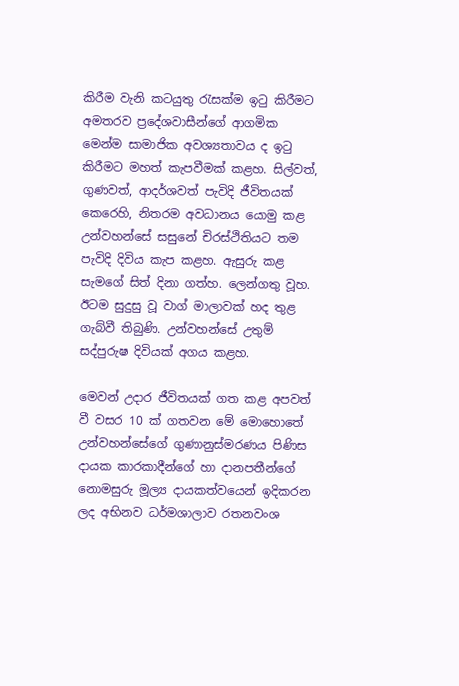කිරීම වැනි කටයුතු රැසක්ම ඉටු කිරීමට අමතරව ප්‍රදේශවාසීන්ගේ ආගමික මෙන්ම සාමාජික අවශ්‍යතාවය ද ඉටු කිරීමට මහත් කැපවීමක් කළහ. සිල්වත්, ගුණවත්, ආදර්ශවත් පැවිදි ජීවිතයක් කෙරෙහි, නිතරම අවධානය යොමු කළ උන්වහන්සේ සසුනේ චිරස්ථිතියට තම පැවිදි දිවිය කැප කළහ. ඇසුරු කළ සැමගේ සිත් දිනා ගත්හ. ලෙන්ගතු වූහ. ඊටම සුදුසු වූ වාග් මාලාවක් හද තුළ ගැබ්වී තිබුණි. උන්වහන්සේ උතුම් සද්පුරුෂ දිවියක් අගය කළහ.

මෙවන් උදාර ජීවිතයක් ගත කළ අපවත් වී වසර 10 ක් ගතවන මේ මොහොතේ උන්වහන්සේගේ ගුණානුස්මරණය පිණිස දායක කාරකාදීන්ගේ හා දානපතීන්ගේ නොමසුරු මූල්‍ය දායකත්වයෙන් ඉදිකරන ලද අභිනව ධර්මශාලාව රතනවංශ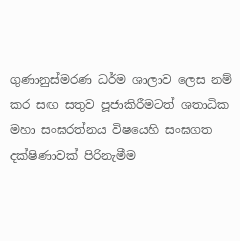ගුණානුස්මරණ ධර්ම ශාලාව ලෙස නම් කර සඟ සතුව පූජාකිරීමටත් ශතාධික මහා සංඝරත්නය විෂයෙහි සංඝගත දක්ෂිණාවක් පිරිනැමීම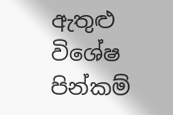ඇතුළු විශේෂ පින්කම්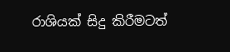රාශියක් සිදු කිරීමටත්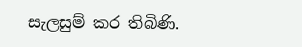සැලසුම් කර තිබිණි.